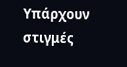Υπάρχουν στιγμές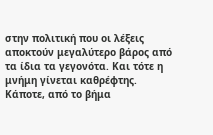στην πολιτική που οι λέξεις αποκτούν μεγαλύτερο βάρος από τα ίδια τα γεγονότα. Και τότε η μνήμη γίνεται καθρέφτης.
Κάποτε, από το βήμα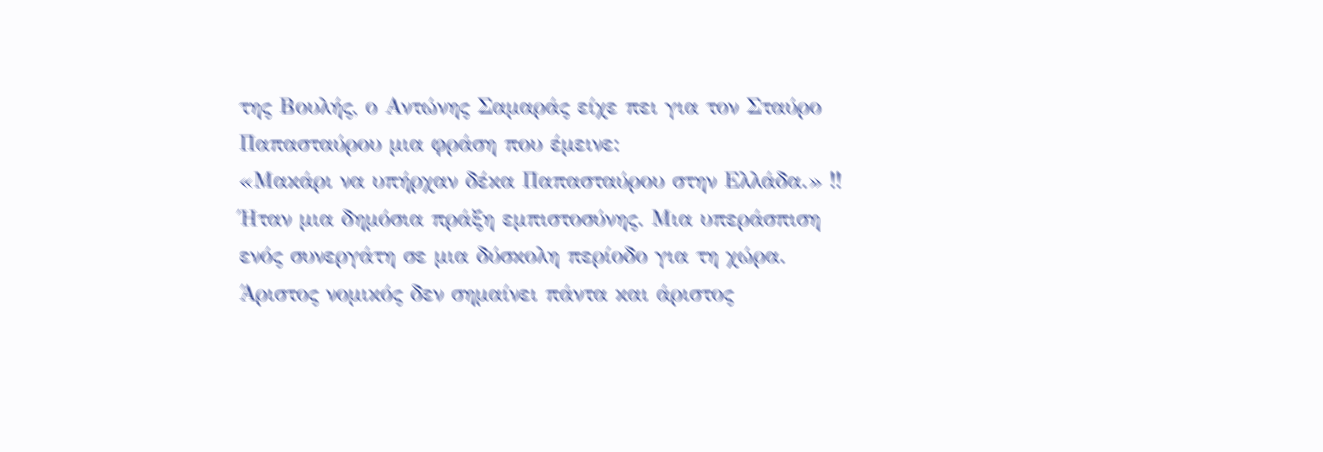της Βουλής, ο Αντώνης Σαμαράς είχε πει για τον Σταύρο Παπασταύρου μια φράση που έμεινε:
«Μακάρι να υπήρχαν δέκα Παπασταύρου στην Ελλάδα.» !!
Ήταν μια δημόσια πράξη εμπιστοσύνης. Μια υπεράσπιση ενός συνεργάτη σε μια δύσκολη περίοδο για τη χώρα.
Άριστος νομικός δεν σημαίνει πάντα και άριστος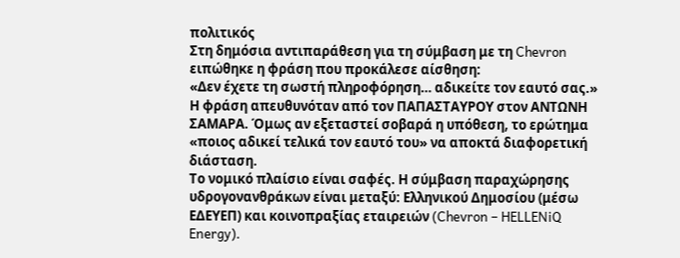πολιτικός
Στη δημόσια αντιπαράθεση για τη σύμβαση με τη Chevron ειπώθηκε η φράση που προκάλεσε αίσθηση:
«Δεν έχετε τη σωστή πληροφόρηση… αδικείτε τον εαυτό σας.»
Η φράση απευθυνόταν από τον ΠΑΠΑΣΤΑΥΡΟΥ στον ΑΝΤΩΝΗ ΣΑΜΑΡΑ. Όμως αν εξεταστεί σοβαρά η υπόθεση, το ερώτημα «ποιος αδικεί τελικά τον εαυτό του» να αποκτά διαφορετική διάσταση.
Το νομικό πλαίσιο είναι σαφές. Η σύμβαση παραχώρησης υδρογονανθράκων είναι μεταξύ: Ελληνικού Δημοσίου (μέσω ΕΔΕΥΕΠ) και κοινοπραξίας εταιρειών (Chevron – HELLENiQ Energy).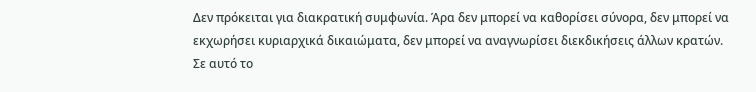Δεν πρόκειται για διακρατική συμφωνία. Άρα δεν μπορεί να καθορίσει σύνορα, δεν μπορεί να εκχωρήσει κυριαρχικά δικαιώματα, δεν μπορεί να αναγνωρίσει διεκδικήσεις άλλων κρατών.
Σε αυτό το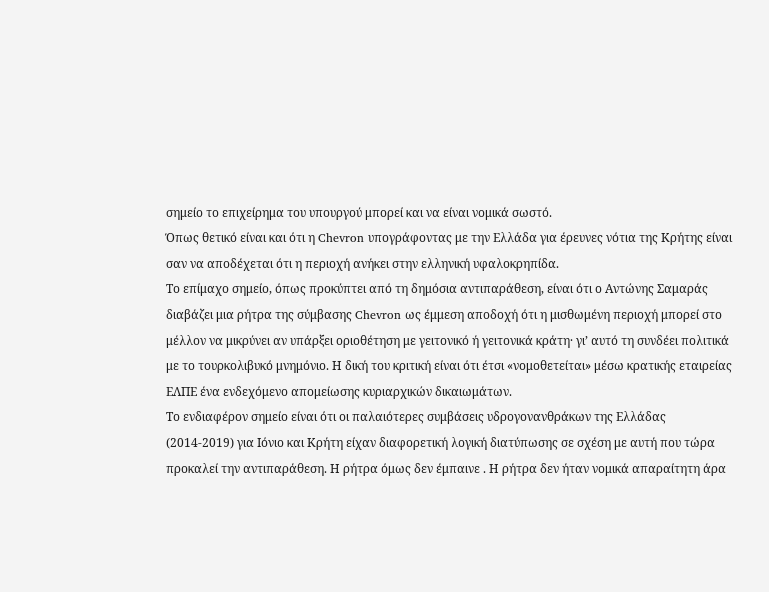σημείο το επιχείρημα του υπουργού μπορεί και να είναι νομικά σωστό.
Όπως θετικό είναι και ότι η Chevron υπογράφοντας με την Ελλάδα για έρευνες νότια της Κρήτης είναι σαν να αποδέχεται ότι η περιοχή ανήκει στην ελληνική υφαλοκρηπίδα.
Το επίμαχο σημείο, όπως προκύπτει από τη δημόσια αντιπαράθεση, είναι ότι ο Αντώνης Σαμαράς διαβάζει μια ρήτρα της σύμβασης Chevron ως έμμεση αποδοχή ότι η μισθωμένη περιοχή μπορεί στο μέλλον να μικρύνει αν υπάρξει οριοθέτηση με γειτονικό ή γειτονικά κράτη· γι’ αυτό τη συνδέει πολιτικά με το τουρκολιβυκό μνημόνιο. Η δική του κριτική είναι ότι έτσι «νομοθετείται» μέσω κρατικής εταιρείας ΕΛΠΕ ένα ενδεχόμενο απομείωσης κυριαρχικών δικαιωμάτων.
Το ενδιαφέρον σημείο είναι ότι οι παλαιότερες συμβάσεις υδρογονανθράκων της Ελλάδας (2014-2019) για Ιόνιο και Κρήτη είχαν διαφορετική λογική διατύπωσης σε σχέση με αυτή που τώρα προκαλεί την αντιπαράθεση. Η ρήτρα όμως δεν έμπαινε . Η ρήτρα δεν ήταν νομικά απαραίτητη άρα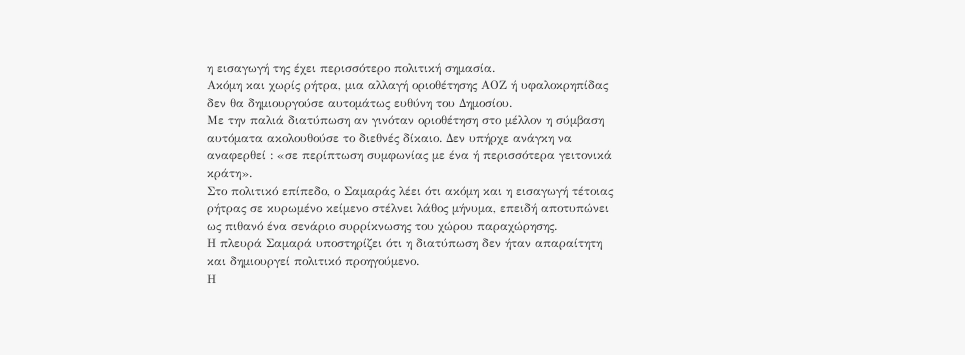η εισαγωγή της έχει περισσότερο πολιτική σημασία.
Ακόμη και χωρίς ρήτρα, μια αλλαγή οριοθέτησης ΑΟΖ ή υφαλοκρηπίδας δεν θα δημιουργούσε αυτομάτως ευθύνη του Δημοσίου.
Με την παλιά διατύπωση αν γινόταν οριοθέτηση στο μέλλον η σύμβαση αυτόματα ακολουθούσε το διεθνές δίκαιο. Δεν υπήρχε ανάγκη να αναφερθεί : «σε περίπτωση συμφωνίας με ένα ή περισσότερα γειτονικά κράτη».
Στο πολιτικό επίπεδο, ο Σαμαράς λέει ότι ακόμη και η εισαγωγή τέτοιας ρήτρας σε κυρωμένο κείμενο στέλνει λάθος μήνυμα, επειδή αποτυπώνει ως πιθανό ένα σενάριο συρρίκνωσης του χώρου παραχώρησης.
Η πλευρά Σαμαρά υποστηρίζει ότι η διατύπωση δεν ήταν απαραίτητη και δημιουργεί πολιτικό προηγούμενο.
Η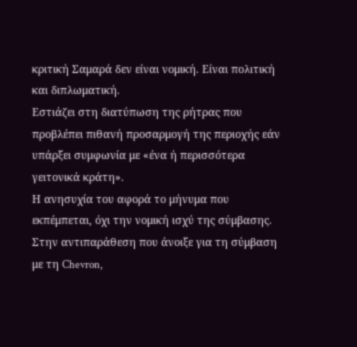κριτική Σαμαρά δεν είναι νομική. Είναι πολιτική και διπλωματική.
Εστιάζει στη διατύπωση της ρήτρας που προβλέπει πιθανή προσαρμογή της περιοχής εάν υπάρξει συμφωνία με «ένα ή περισσότερα γειτονικά κράτη».
Η ανησυχία του αφορά το μήνυμα που εκπέμπεται, όχι την νομική ισχύ της σύμβασης.
Στην αντιπαράθεση που άνοιξε για τη σύμβαση με τη Chevron,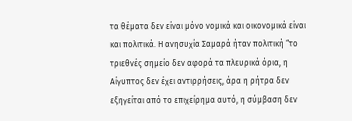τα θέματα δεν είναι μόνο νομικά και οικονομικά είναι και πολιτικά. Η ανησυχία Σαμαρά ήταν πολιτική “το τριεθνές σημείο δεν αφορά τα πλευρικά όρια, η Αίγυπτος δεν έχει αντιρρήσεις, άρα η ρήτρα δεν εξηγείται από το επιχείρημα αυτό, η σύμβαση δεν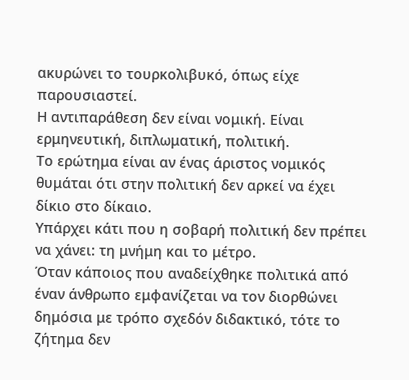ακυρώνει το τουρκολιβυκό, όπως είχε παρουσιαστεί.
Η αντιπαράθεση δεν είναι νομική. Είναι ερμηνευτική, διπλωματική, πολιτική.
Το ερώτημα είναι αν ένας άριστος νομικός θυμάται ότι στην πολιτική δεν αρκεί να έχει δίκιο στο δίκαιο.
Υπάρχει κάτι που η σοβαρή πολιτική δεν πρέπει να χάνει: τη μνήμη και το μέτρο.
Όταν κάποιος που αναδείχθηκε πολιτικά από έναν άνθρωπο εμφανίζεται να τον διορθώνει δημόσια με τρόπο σχεδόν διδακτικό, τότε το ζήτημα δεν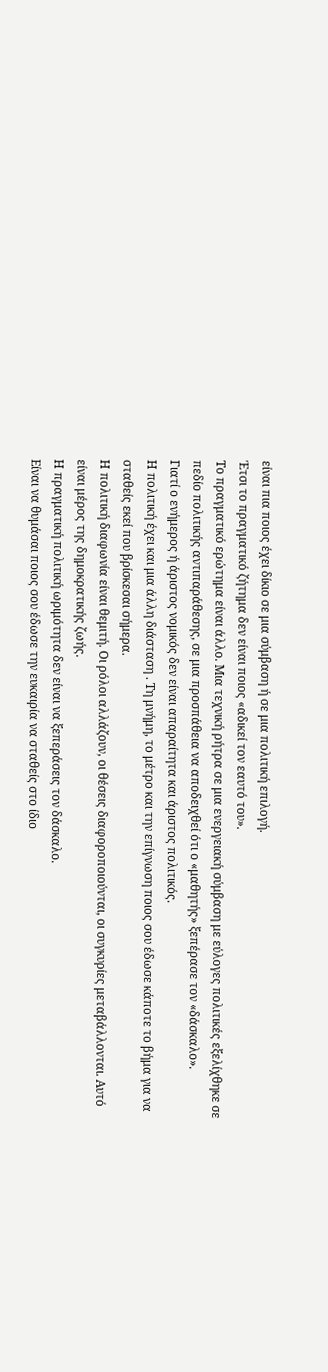είναι πια ποιος έχει δίκιο σε μια σύμβαση ή σε μια πολιτική επιλογή.
Έτσι το πραγματικό ζήτημα δεν είναι ποιος «αδικεί τον εαυτό του».
Το πραγματικό ερώτημα είναι άλλο. Μια τεχνική ρήτρα σε μια ενεργειακή σύμβαση με εύλογες πολιτικές εξελίχθηκε σε πεδίο πολιτικής αντιπαράθεσης, σε μια προσπάθεια να αποδειχθεί ότι ο «μαθητής» ξεπέρασε τον «δάσκαλο».
Γιατί ο ενήμερος ή άριστος νομικός δεν είναι απαραίτητα και άριστος πολιτικός.
Η πολιτική έχει και μια άλλη διάσταση . Τη μνήμη, το μέτρο και την επίγνωση ποιος σου έδωσε κάποτε το βήμα για να σταθείς εκεί που βρίσκεσαι σήμερα.
Η πολιτική διαφωνία είναι θεμιτή. Οι ρόλοι αλλάζουν, οι θέσεις διαφοροποιούνται, οι συγκυρίες μεταβάλλονται. Αυτό είναι μέρος της δημοκρατικής ζωής.
Η πραγματική πολιτική ωριμότητα δεν είναι να ξεπεράσεις τον δάσκαλο.
Είναι να θυμάσαι ποιος σου έδωσε την ευκαιρία να σταθείς στο ίδιο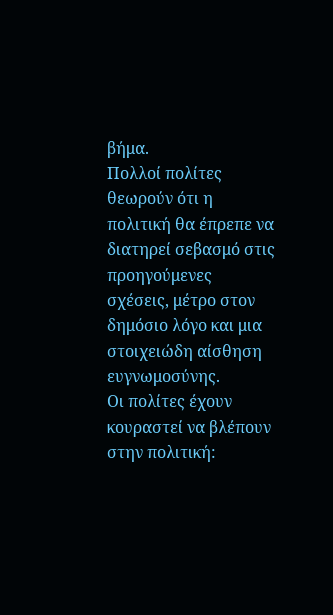βήμα.
Πολλοί πολίτες θεωρούν ότι η πολιτική θα έπρεπε να διατηρεί σεβασμό στις προηγούμενες σχέσεις, μέτρο στον δημόσιο λόγο και μια στοιχειώδη αίσθηση ευγνωμοσύνης.
Οι πολίτες έχουν κουραστεί να βλέπουν στην πολιτική: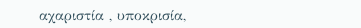αχαριστία , υποκρισία,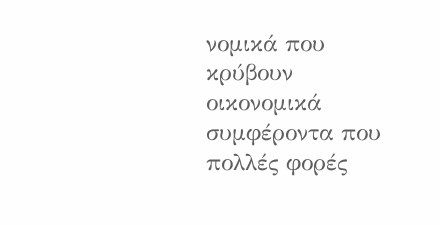νομικά που κρύβουν οικονομικά συμφέροντα που πολλές φορές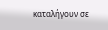καταλήγουν σε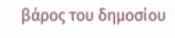βάρος του δημοσίου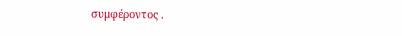συμφέροντος .